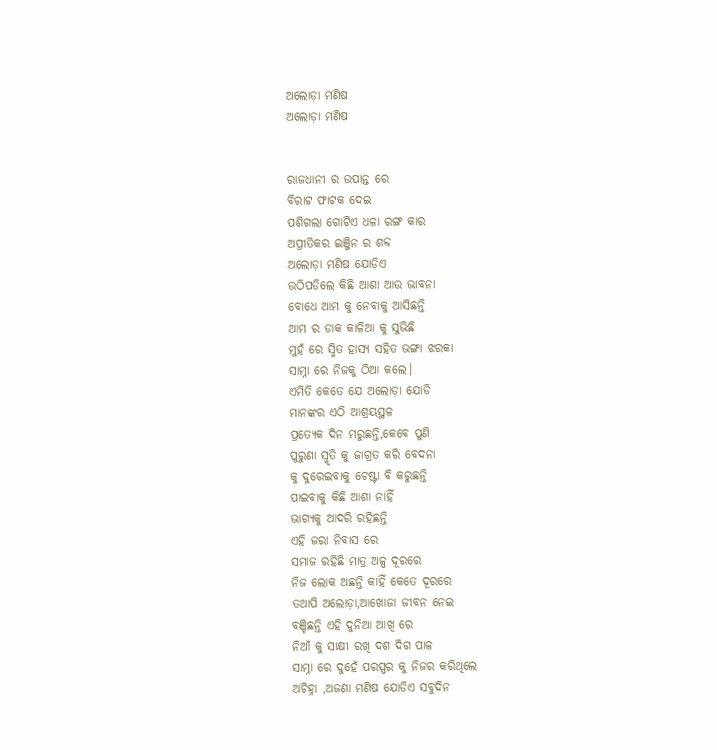ଅଲୋଡ଼ା ମଣିଷ
ଅଲୋଡ଼ା ମଣିଷ


ରାଜଧାନୀ ର ଉପାନ୍ତ ରେ
ବିରାଟ ଫାଟକ ଦେଇ
ପଶିଗଲା ଗୋଟିଏ ଧଳା ରଙ୍ଗ କାର
ଅପ୍ରୀତିକର ଇଞ୍ଜିନ ର ଶବ୍ଦ
ଅଲୋଡ଼ା ମଣିଷ ଯୋଡିଏ
ଉଠିପଡିଲେ କିଛି ଆଶା ଆଉ ଭାବନା
ବୋଧେ ଆମ କୁ ନେବାକୁ ଆସିଛନ୍ତି
ଆମ ର ଡାକ କାଳିଆ କୁ ସୁଭିଛି
ମୁହଁ ରେ ସ୍ମିତ ହାସ୍ୟ ସହିତ ଭଙ୍ଗା ଝରକା
ସାମ୍ନା ରେ ନିଜକୁ ଠିଆ କଲେ।
ଏମିତି କେତେ ଯେ ଅଲୋଡ଼ା ଯୋଡି
ମାନଙ୍କର ଏଠି ଆଶ୍ରୟସ୍ଥଳ
ପ୍ରତ୍ୟେକ ଦିନ ମରୁଛନ୍ତି,କେବେ ପୁଣି
ପୁରୁଣା ସ୍ମୃତି କୁ ଜାଗ୍ରତ କରି ବେଦନା
କୁ ଦୁରେଇବାକୁ ଚେଷ୍ଟା ବି କରୁଛନ୍ତି
ପାଇବାକୁ କିଛି ଆଶା ନାହିଁ
ଭାଗ୍ୟକୁ ଆଦରି ରହିଛନ୍ତି
ଏହି ଜରା ନିବାସ ରେ
ସମାଜ ରହିଛି ମାତ୍ର ଅଳ୍ପ ଦୂରରେ
ନିଜ ଲୋକ ଅଛନ୍ତି କାହିଁ କେତେ ଦୂରରେ
ତଥାପି ଅଲୋଡ଼ା,ଆଖୋଜା ଜୀବନ ନେଇ
ବଞ୍ଚିଛନ୍ତି ଏହି ଦୁନିଆ ଆଖି ରେ
ନିଆଁ କୁ ସାକ୍ଷୀ ରଖି ଦଶ ଦିଗ ପାଳ
ସାମ୍ନା ରେ ଦୁହେଁ ପରସ୍ପର କୁ ନିଜର କରିଥିଲେ
ଅଚିହ୍ନା ,ଅଜଣା ମଣିଷ ଯୋଡିଏ ସବୁଦିନ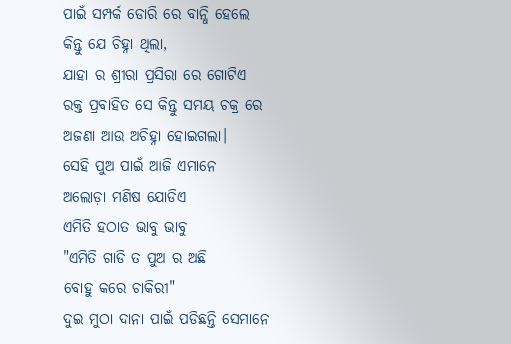ପାଇଁ ସମ୍ପର୍କ ଡୋରି ରେ ବାନ୍ଧି ହେଲେ
କିନ୍ତୁ ଯେ ଚିହ୍ନା ଥିଲା,
ଯାହା ର ଶ୍ରୀରା ପ୍ରସିରା ରେ ଗୋଟିଏ
ରକ୍ତ ପ୍ରବାହିତ ସେ କିନ୍ତୁ ସମୟ ଚକ୍ର ରେ
ଅଜଣା ଆଉ ଅଚିହ୍ନା ହୋଇଗଲା।
ସେହି ପୁଅ ପାଇଁ ଆଜି ଏମାନେ
ଅଲୋଡ଼ା ମଣିଷ ଯୋଡିଏ
ଏମିତି ହଠାତ ଭାବୁ ଭାବୁ
"ଏମିତି ଗାଡି ତ ପୁଅ ର ଅଛି
ବୋହୁ କରେ ଚାକିରୀ"
ଦୁଇ ମୁଠା ଦାନା ପାଇଁ ପଡିଛନ୍ତି ସେମାନେ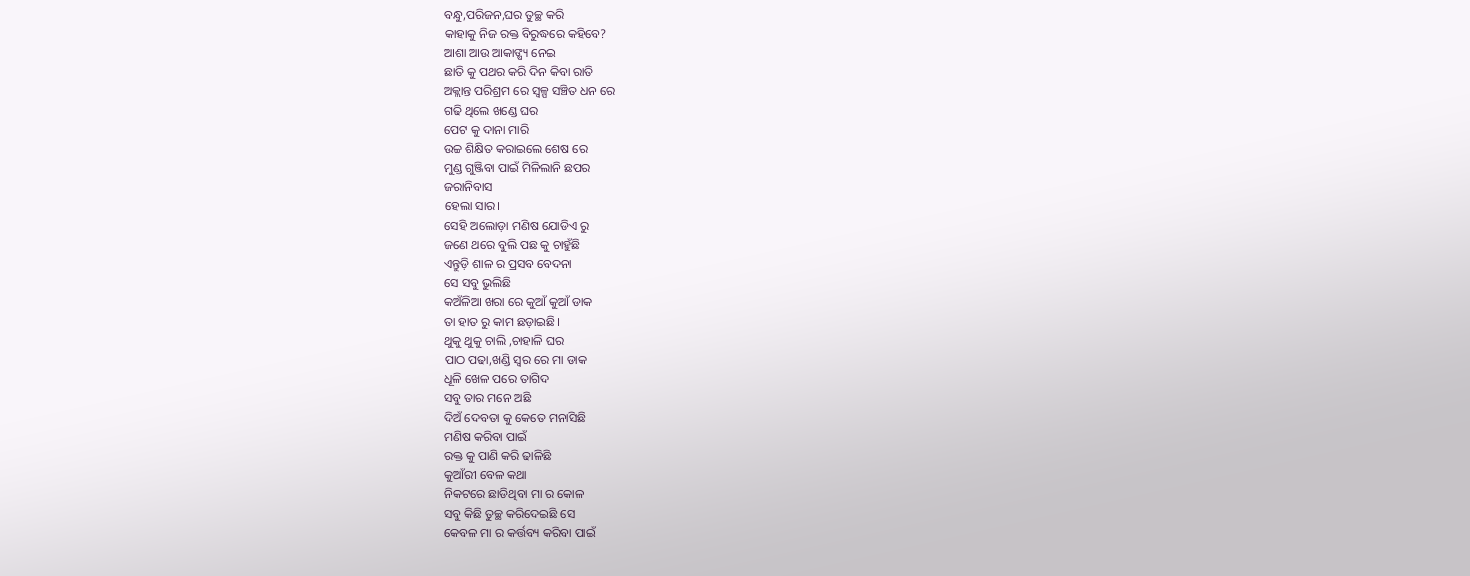ବନ୍ଧୁ,ପରିଜନ,ଘର ତୁଚ୍ଛ କରି
କାହାକୁ ନିଜ ରକ୍ତ ବିରୁଦ୍ଧରେ କହିବେ?
ଆଶା ଆଉ ଆକାଙ୍ଷ୍ୟ ନେଇ
ଛାତି କୁ ପଥର କରି ଦିନ କିବା ରାତି
ଅକ୍ଲାନ୍ତ ପରିଶ୍ରମ ରେ ସ୍ୱଳ୍ପ ସଞ୍ଚିତ ଧନ ରେ
ଗଢି ଥିଲେ ଖଣ୍ଡେ ଘର
ପେଟ କୁ ଦାନା ମାରି
ଉଚ୍ଚ ଶିକ୍ଷିତ କରାଇଲେ ଶେଷ ରେ
ମୁଣ୍ଡ ଗୁଞ୍ଜିବା ପାଇଁ ମିଳିଲାନି ଛପର
ଜରାନିବାସ
ହେଲା ସାର।
ସେହି ଅଲୋଡ଼ା ମଣିଷ ଯୋଡିଏ ରୁ
ଜଣେ ଥରେ ବୁଲି ପଛ କୁ ଚାହୁଁଛି
ଏନ୍ତୁଡ଼ି ଶାଳ ର ପ୍ରସବ ବେଦନା
ସେ ସବୁ ଭୁଲିଛି
କଅଁଳିଆ ଖରା ରେ କୁଆଁ କୁଆଁ ଡାକ
ତା ହାତ ରୁ କାମ ଛଡ଼ାଇଛି।
ଥୁକୁ ଥୁକୁ ଚାଲି ,ଚାହାଳି ଘର
ପାଠ ପଢା,ଖଣ୍ଡି ସ୍ୱର ରେ ମା ଡାକ
ଧୂଳି ଖେଳ ପରେ ତାଗିଦ
ସବୁ ତାର ମନେ ଅଛି
ଦିଅଁ ଦେବତା କୁ କେତେ ମନାସିଛି
ମଣିଷ କରିବା ପାଇଁ
ରକ୍ତ କୁ ପାଣି କରି ଢାଳିଛି
କୁଆଁରୀ ବେଳ କଥା
ନିକଟରେ ଛାଡିଥିବା ମା ର କୋଳ
ସବୁ କିଛି ତୁଚ୍ଛ କରିଦେଇଛି ସେ
କେବଳ ମା ର କର୍ତ୍ତବ୍ୟ କରିବା ପାଇଁ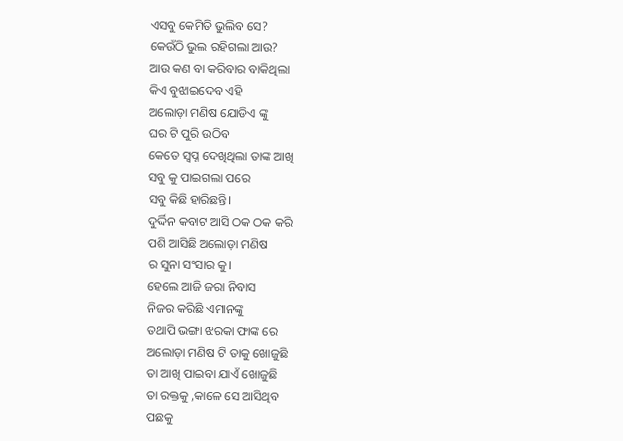ଏସବୁ କେମିତି ଭୁଲିବ ସେ?
କେଉଁଠି ଭୁଲ ରହିଗଲା ଆଉ?
ଆଉ କଣ ବା କରିବାର ବାକିଥିଲା
କିଏ ବୁଝାଇଦେବ ଏହି
ଅଲୋଡ଼ା ମଣିଷ ଯୋଡିଏ ଙ୍କୁ
ଘର ଟି ପୁରି ଉଠିବ
କେତେ ସ୍ୱପ୍ନ ଦେଖିଥିଲା ତାଙ୍କ ଆଖି
ସବୁ କୁ ପାଇଗଲା ପରେ
ସବୁ କିଛି ହାରିଛନ୍ତି।
ଦୁର୍ଦ୍ଦିନ କବାଟ ଆସି ଠକ ଠକ କରି
ପଶି ଆସିଛି ଅଲୋଡ଼ା ମଣିଷ
ର ସୁନା ସଂସାର କୁ।
ହେଲେ ଆଜି ଜରା ନିବାସ
ନିଜର କରିଛି ଏମାନଙ୍କୁ
ତଥାପି ଭଙ୍ଗା ଝରକା ଫାଙ୍କ ରେ
ଅଲୋଡ଼ା ମଣିଷ ଟି ତାକୁ ଖୋଜୁଛି
ତା ଆଖି ପାଇବା ଯାଏଁ ଖୋଜୁଛି
ତା ରକ୍ତକୁ ,କାଳେ ସେ ଆସିଥିବ
ପଛକୁ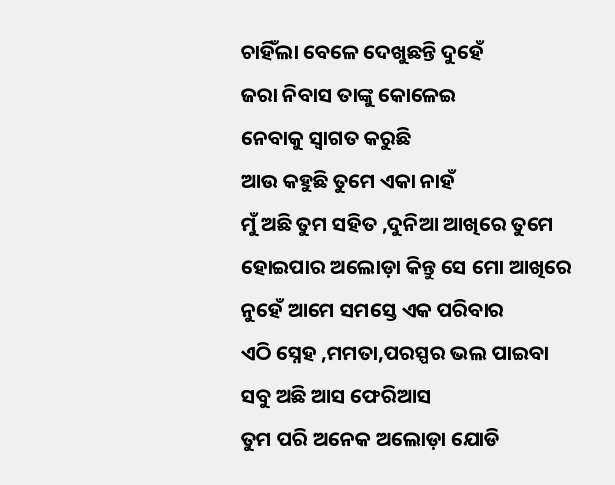ଚାହିଁଲା ବେଳେ ଦେଖୁଛନ୍ତି ଦୁହେଁ
ଜରା ନିବାସ ତାଙ୍କୁ କୋଳେଇ
ନେବାକୁ ସ୍ୱାଗତ କରୁଛି
ଆଉ କହୁଛି ତୁମେ ଏକା ନାହଁ
ମୁଁ ଅଛି ତୁମ ସହିତ ,ଦୁନିଆ ଆଖିରେ ତୁମେ
ହୋଇପାର ଅଲୋଡ଼ା କିନ୍ତୁ ସେ ମୋ ଆଖିରେ
ନୁହେଁ ଆମେ ସମସ୍ତେ ଏକ ପରିବାର
ଏଠି ସ୍ନେହ ,ମମତା,ପରସ୍ପର ଭଲ ପାଇବା
ସବୁ ଅଛି ଆସ ଫେରିଆସ
ତୁମ ପରି ଅନେକ ଅଲୋଡ଼ା ଯୋଡି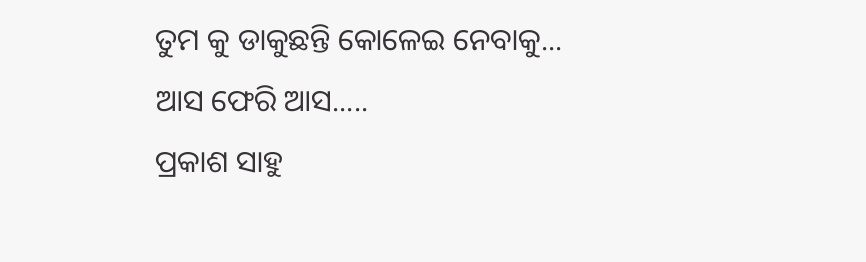ତୁମ କୁ ଡାକୁଛନ୍ତି କୋଳେଇ ନେବାକୁ...
ଆସ ଫେରି ଆସ.....
ପ୍ରକାଶ ସାହୁ